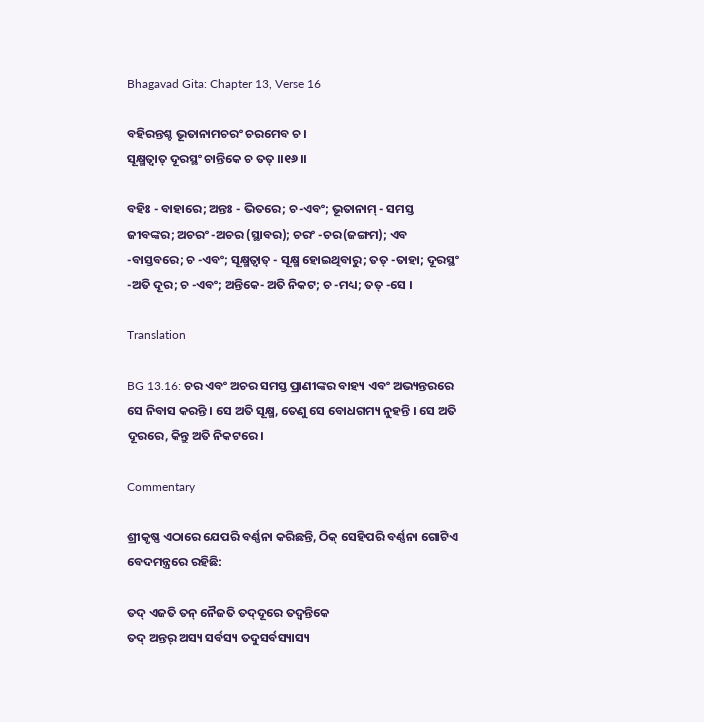Bhagavad Gita: Chapter 13, Verse 16

ବହିରନ୍ତଶ୍ଚ ଭୂତାନାମଚରଂ ଚରମେବ ଚ ।
ସୂକ୍ଷ୍ମତ୍ୱାତ୍ ଦୂରସ୍ଥଂ ଚାନ୍ତିକେ ଚ ତତ୍ ।।୧୬।।

ବହିଃ - ବାହାରେ; ଅନ୍ତଃ - ଭିତରେ; ଚ-ଏବଂ; ଭୂତାନାମ୍ - ସମସ୍ତ ଜୀବଙ୍କର; ଅଚରଂ -ଅଚର (ସ୍ଥାବର); ଚରଂ -ଚର(ଜଙ୍ଗମ); ଏବ -ବାସ୍ତବରେ; ଚ -ଏବଂ; ସୂକ୍ଷ୍ମତ୍ୱାତ୍ - ସୂକ୍ଷ୍ମ ହୋଇଥିବାରୁ; ତତ୍ -ତାହା; ଦୂରସ୍ଥଂ -ଅତି ଦୂର; ଚ -ଏବଂ; ଅନ୍ତିକେ- ଅତି ନିକଟ; ଚ -ମଧ୍ୟ; ତତ୍ -ସେ ।

Translation

BG 13.16: ଚର ଏବଂ ଅଚର ସମସ୍ତ ପ୍ରାଣୀଙ୍କର ବାହ୍ୟ ଏବଂ ଅଭ୍ୟନ୍ତରରେ ସେ ନିବାସ କରନ୍ତି । ସେ ଅତି ସୂକ୍ଷ୍ମ, ତେଣୁ ସେ ବୋଧଗମ୍ୟ ନୁହନ୍ତି । ସେ ଅତି ଦୂରରେ, କିନ୍ତୁ ଅତି ନିକଟରେ ।

Commentary

ଶ୍ରୀକୃଷ୍ଣ ଏଠାରେ ଯେପରି ବର୍ଣ୍ଣନା କରିଛନ୍ତି, ଠିକ୍ ସେହିପରି ବର୍ଣ୍ଣନା ଗୋଟିଏ ବେଦମନ୍ତ୍ରରେ ରହିଛି:

ତଦ୍ ଏଜତି ତନ୍ ନୈଜତି ତଦ୍‌ଦୂରେ ତଦ୍ୱନ୍ତିକେ
ତଦ୍ ଅନ୍ତର୍ ଅସ୍ୟ ସର୍ବସ୍ୟ ତଦୁସର୍ବସ୍ୟାସ୍ୟ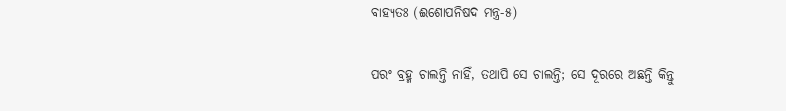ବାହ୍ୟତଃ (ଈଶୋପନିଷଦ ମନ୍ତ୍ର-୫)

ପରଂ ବ୍ରହ୍ମ ଚାଲନ୍ତି ନାହିଁ, ତଥାପି ସେ ଚାଲନ୍ତି; ସେ ଦୂରରେ ଅଛନ୍ତି କିନ୍ତୁ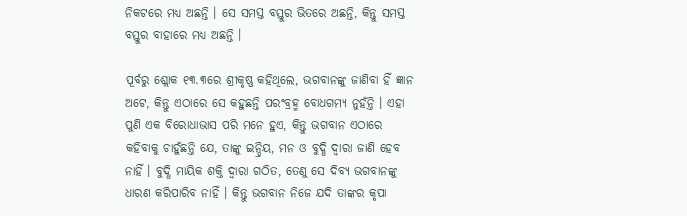ନିକଟରେ ମଧ୍ୟ ଅଛନ୍ତି । ସେ ସମସ୍ତ ବସ୍ତୁର ଭିତରେ ଅଛନ୍ତି, କିନ୍ତୁ ସମସ୍ତ ବସ୍ତୁର ବାହାରେ ମଧ୍ୟ ଅଛନ୍ତି ।

ପୂର୍ବରୁ ଶ୍ଲୋକ ୧୩.୩ରେ ଶ୍ରୀକୃଷ୍ଣ କହିଥିଲେ, ଭଗବାନଙ୍କୁ ଜାଣିବା ହିଁ ଜ୍ଞାନ ଅଟେ, କିନ୍ତୁ ଏଠାରେ ସେ କହୁଛନ୍ତି ପରଂବ୍ରହ୍ମ ବୋଧଗମ୍ୟ ନୁହଁନ୍ତି । ଏହା ପୁଣି ଏକ ବିରୋଧାଭାସ ପରି ମନେ ହୁଏ, କିନ୍ତୁ ଭଗବାନ ଏଠାରେ କହିବାକୁ ଚାହୁଁଛନ୍ତି ଯେ, ତାଙ୍କୁ ଇନ୍ଦ୍ରିୟ, ମନ ଓ ବୁଦ୍ଧି ଦ୍ୱାରା ଜାଣି ହେବ ନାହିଁ । ବୁଦ୍ଧି ମାୟିକ ଶକ୍ତି ଦ୍ୱାରା ଗଠିତ, ତେଣୁ ସେ ଦିବ୍ୟ ଭଗବାନଙ୍କୁ ଧାରଣ କରିପାରିବ ନାହିଁ । କିନ୍ତୁ ଭଗବାନ ନିଜେ ଯଦି ତାଙ୍କର କୃପା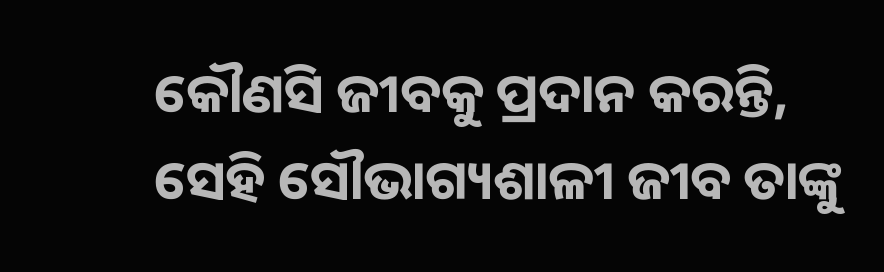କୌଣସି ଜୀବକୁ ପ୍ରଦାନ କରନ୍ତି, ସେହି ସୌଭାଗ୍ୟଶାଳୀ ଜୀବ ତାଙ୍କୁ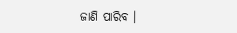ଜାଣି ପାରିବ ।